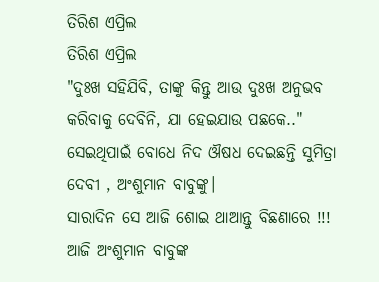ତିରିଶ ଏପ୍ରିଲ
ତିରିଶ ଏପ୍ରିଲ
"ଦୁଃଖ ସହିଯିବି, ତାଙ୍କୁ କିନ୍ତୁ ଆଉ ଦୁଃଖ ଅନୁଭବ କରିବାକୁ ଦେବିନି, ଯା ହେଇଯାଉ ପଛକେ.."
ସେଇଥିପାଇଁ ବୋଧେ ନିଦ ଔଷଧ ଦେଇଛନ୍ତି ସୁମିତ୍ରା ଦେବୀ , ଅଂଶୁମାନ ବାବୁଙ୍କୁ।
ସାରାଦିନ ସେ ଆଜି ଶୋଇ ଥାଆନ୍ତୁ ବିଛଣାରେ !!!
ଆଜି ଅଂଶୁମାନ ବାବୁଙ୍କ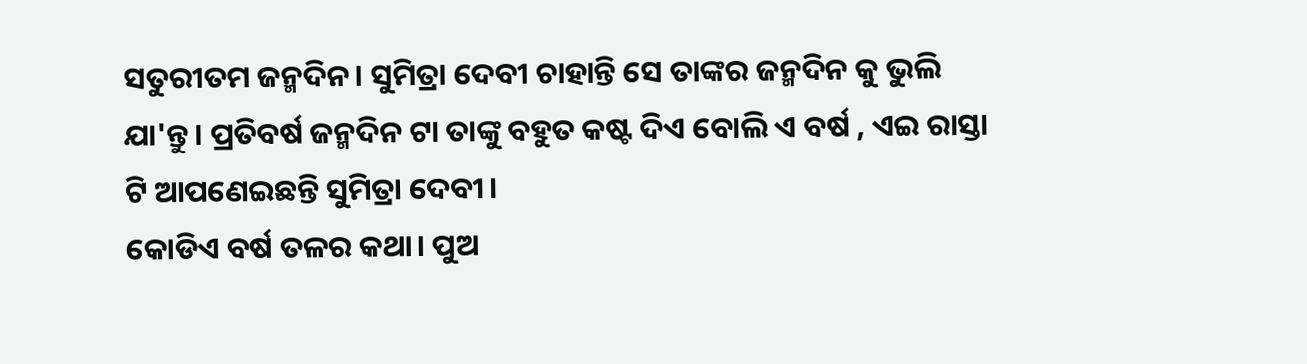ସତୁରୀତମ ଜନ୍ମଦିନ। ସୁମିତ୍ରା ଦେବୀ ଚାହାନ୍ତି ସେ ତାଙ୍କର ଜନ୍ମଦିନ କୁ ଭୁଲି ଯା'ନ୍ତୁ। ପ୍ରତିବର୍ଷ ଜନ୍ମଦିନ ଟା ତାଙ୍କୁ ବହୁତ କଷ୍ଟ ଦିଏ ବୋଲି ଏ ବର୍ଷ , ଏଇ ରାସ୍ତା ଟି ଆପଣେଇଛନ୍ତି ସୁମିତ୍ରା ଦେବୀ।
କୋଡିଏ ବର୍ଷ ତଳର କଥା। ପୁଅ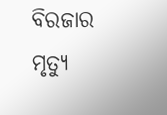ବିରଜାର ମୃତ୍ୟୁ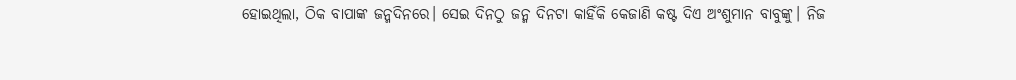ହୋଇଥିଲା, ଠିକ ବାପାଙ୍କ ଜନ୍ମଦିନରେ। ସେଇ ଦିନଠୁ ଜନ୍ମ ଦିନଟା କାହିଁକି କେଜାଣି କଷ୍ଟ ଦିଏ ଅଂଶୁମାନ ବାବୁଙ୍କୁ। ନିଜ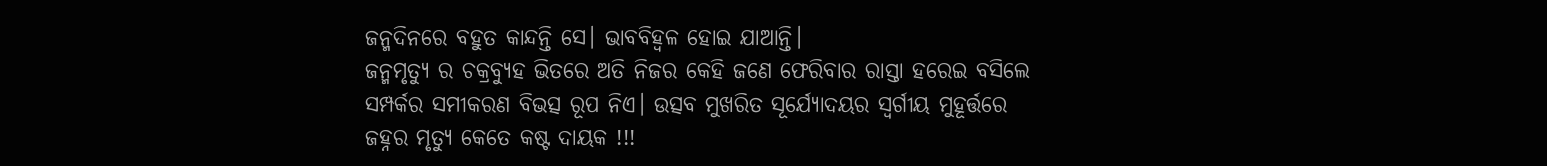ଜନ୍ମଦିନରେ ବହୁତ କାନ୍ଦନ୍ତି ସେ। ଭାବବିହ୍ୱଳ ହୋଇ ଯାଆନ୍ତି।
ଜନ୍ମମୃତ୍ୟୁ ର ଚକ୍ରବ୍ୟୁହ ଭିତରେ ଅତି ନିଜର କେହି ଜଣେ ଫେରିବାର ରାସ୍ତା ହରେଇ ବସିଲେ ସମ୍ପର୍କର ସମୀକରଣ ବିଭତ୍ସ ରୂପ ନିଏ। ଉତ୍ସବ ମୁଖରିତ ସୂର୍ଯ୍ୟୋଦୟର ସ୍ୱର୍ଗୀୟ ମୁହୂର୍ତ୍ତରେ ଜହ୍ନର ମୃତ୍ୟୁ କେତେ କଷ୍ଟ ଦାୟକ !!!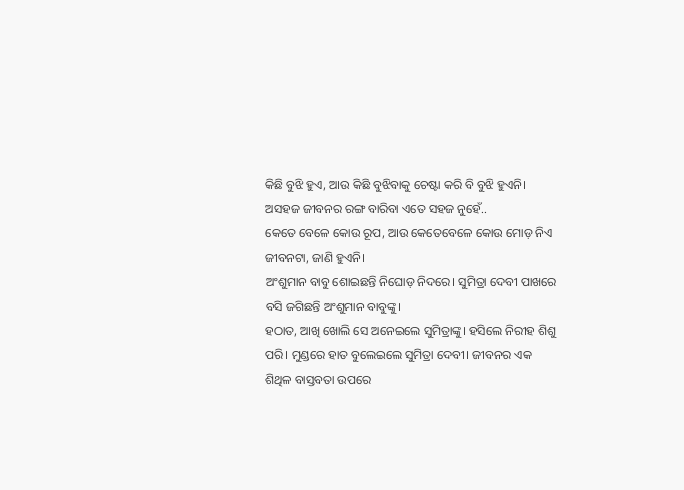କିଛି ବୁଝି ହୁଏ, ଆଉ କିଛି ବୁଝିବାକୁ ଚେଷ୍ଟା କରି ବି ବୁଝି ହୁଏନି।
ଅସହଜ ଜୀବନର ରଙ୍ଗ ବାରିବା ଏତେ ସହଜ ନୁହେଁ..
କେତେ ବେଳେ କୋଉ ରୂପ, ଆଉ କେତେବେଳେ କୋଉ ମୋଡ଼ ନିଏ ଜୀବନଟା, ଜାଣି ହୁଏନି।
ଅଂଶୁମାନ ବାବୁ ଶୋଇଛନ୍ତି ନିଘୋଡ଼ ନିଦରେ। ସୁମିତ୍ରା ଦେବୀ ପାଖରେ ବସି ଜଗିଛନ୍ତି ଅଂଶୁମାନ ବାବୁଙ୍କୁ।
ହଠାତ, ଆଖି ଖୋଲି ସେ ଅନେଇଲେ ସୁମିତ୍ରାଙ୍କୁ। ହସିଲେ ନିରୀହ ଶିଶୁ ପରି। ମୁଣ୍ଡରେ ହାତ ବୁଲେଇଲେ ସୁମିତ୍ରା ଦେବୀ। ଜୀବନର ଏକ ଶିଥିଳ ବାସ୍ତବତା ଉପରେ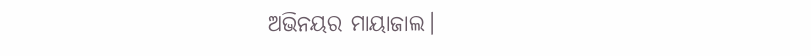ଅଭିନୟର ମାୟାଜାଲ।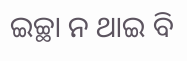ଇଚ୍ଛା ନ ଥାଇ ବି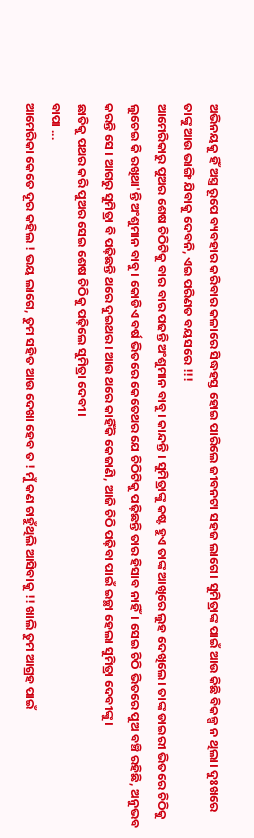ଅଭିନୟକୁ ହିଁ ଅସ୍ତ୍ର ରୂପେ ବ୍ୟବହାର କରିବାର କଳାରେ ସିଦ୍ଧହସ୍ତ ହୋଇ ପାରିଲେ ଜୀବନଟା ସହଜ ଲାଗେ। ସୁମିତ୍ରାଙ୍କ ପାଇଁ ଆଉ କିଛି ବିକଳ୍ପ ନ ଥିଲା। ଦୁଃଖରେ ତାଙ୍କୁ ଆଉ ଭାଙ୍ଗି ଯିବାକୁ ଦେବନି, ଏଇ ପରିଣତ ବୟସରେ !!!
ଆମେରିକାରୁ ପୁଅର ଶେଷ ଚିଠିଟିକୁ ବାର ବାର ପଢନ୍ତି ଅଂଶୁମାନ ବାବୁ। କାନ୍ଦନ୍ତି । ସୁମିତ୍ରାଙ୍କୁ କଷ୍ଟ ହୁଏ ତାଙ୍କ ଆଖିରେ ଲୁହ ଦେଖିଲେ। ତାଙ୍କ ଡାଇରୀ ଭିତରେ ଚିଠିକୁ ଲୁଚେଇ କି ରଖିଥା'ନ୍ତି ଅଂଶୁମାନ ବାବୁ। କୋଡିଏ ବର୍ଷ ଭିତରେ କେତେଥର ଯେ ଚିଠିଟିକୁ ପଢ଼ିଛନ୍ତି ତାର ହିସାବ ନାହିଁ। ସେଇ ଚିଠି ଭିତରେ ପୁଅ ବଞ୍ଚି ରହିଛି, ଅନୁଭବ କରନ୍ତି ସେ । ଆଗରୁ ସୁମିତ୍ରା ବି ପଢ଼ିଛନ୍ତି ଥରେ ଦୁଇଥର। ଆଉ ଥରେ କାହିଁକି କେଜାଣି, ଆଜି ଚିଠି ପଢ଼ିବା ପାଇଁ ଇଚ୍ଛା ହେଲା ସୁମିତ୍ରା ଦେବୀଙ୍କୁ।
ଛାତିକୁ ପଥର କରି ପୁଅର ସେଇ ଶେଷ ଚିଠିକୁ ପଢ଼ିଲେ ସୁମିତ୍ରା ଦେବୀ।
ବାପା ...
ଆମେରିକା କେତେ ଦୂର କହିଲ ! ଭୟ ଲାଗେ, ତୁମ ସହିତ ଆଉ ଦେଖା ହେବ ତ ! ମୁଁ କଣ ଚାହୁଁଥିଲି ଆସିବାକୁ !! ଖାଲି ତୁମ ଆଗ୍ରହ ପାଇଁ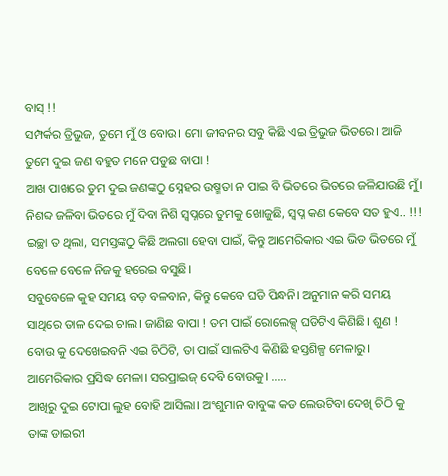ବାସ୍ !!
ସମ୍ପର୍କର ତ୍ରିଭୁଜ, ତୁମେ ମୁଁ ଓ ବୋଉ। ମୋ ଜୀବନର ସବୁ କିଛି ଏଇ ତ୍ରିଭୁଜ ଭିତରେ। ଆଜି ତୁମେ ଦୁଇ ଜଣ ବହୁତ ମନେ ପଡୁଛ ବାପା !
ଆଖ ପାଖରେ ତୁମ ଦୁଇ ଜଣଙ୍କଠୁ ସ୍ନେହର ଉଷ୍ମତା ନ ପାଇ ବି ଭିତରେ ଭିତରେ ଜଳିଯାଉଛି ମୁଁ। ନିଶବ୍ଦ ଜଳିବା ଭିତରେ ମୁଁ ଦିବା ନିଶି ସ୍ୱପ୍ନରେ ତୁମକୁ ଖୋଜୁଛି, ସ୍ବପ୍ନ କଣ କେବେ ସତ ହୁଏ.. !!!
ଇଚ୍ଛା ତ ଥିଲା, ସମସ୍ତଙ୍କଠୁ କିଛି ଅଲଗା ହେବା ପାଇଁ, କିନ୍ତୁ ଆମେରିକାର ଏଇ ଭିଡ ଭିତରେ ମୁଁ ବେଳେ ବେଳେ ନିଜକୁ ହରେଇ ବସୁଛି।
ସବୁବେଳେ କୁହ ସମୟ ବଡ଼ ବଳବାନ, କିନ୍ତୁ କେବେ ଘଡି ପିନ୍ଧନି। ଅନୁମାନ କରି ସମୟ ସାଥିରେ ତାଳ ଦେଇ ଚାଲ। ଜାଣିଛ ବାପା ! ତମ ପାଇଁ ରୋଲେକ୍ସ୍ ଘଡିଟିଏ କିଣିଛି। ଶୁଣ ! ବୋଉ କୁ ଦେଖେଇବନି ଏଇ ଚିଠିଟି, ତା ପାଇଁ ସାଲଟିଏ କିଣିଛି ହସ୍ତଶିଳ୍ପ ମେଳାରୁ। ଆମେରିକାର ପ୍ରସିଦ୍ଧ ମେଳା। ସରପ୍ରାଇଜ୍ ଦେବି ବୋଉକୁ। .....
ଆଖିରୁ ଦୁଇ ଟୋପା ଲୁହ ବୋହି ଆସିଲା। ଅଂଶୁମାନ ବାବୁଙ୍କ କଡ ଲେଉଟିବା ଦେଖି ଚିଠି କୁ ତାଙ୍କ ଡାଇରୀ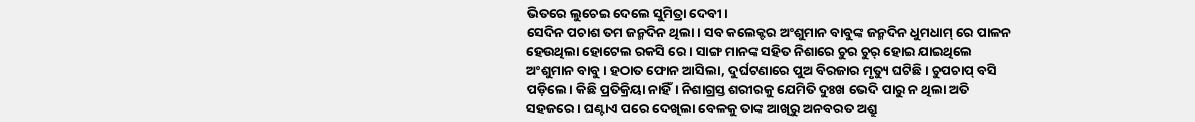ଭିତରେ ଲୁଚେଇ ଦେଲେ ସୁମିତ୍ରା ଦେବୀ।
ସେଦିନ ପଚାଶ ତମ ଜନ୍ମଦିନ ଥିଲା। ସବ କଲେକ୍ଟର ଅଂଶୁମାନ ବାବୁଙ୍କ ଜନ୍ମଦିନ ଧୁମଧାମ୍ ରେ ପାଳନ ହେଉଥିଲା ହୋଟେଲ ରକସି ରେ। ସାଙ୍ଗ ମାନଙ୍କ ସହିତ ନିଶାରେ ଚୁର ଚୁର୍ ହୋଇ ଯାଇଥିଲେ ଅଂଶୁମାନ ବାବୁ। ହଠାତ ଫୋନ ଆସିଲା, ଦୁର୍ଘଟଣାରେ ପୁଅ ବିରଜାର ମୃତ୍ୟୁ ଘଟିଛି। ଚୁପଚାପ୍ ବସି ପଡ଼ିଲେ। କିଛି ପ୍ରତିକ୍ରିୟା ନାହିଁ। ନିଶାଗ୍ରସ୍ତ ଶରୀରକୁ ଯେମିତି ଦୁଃଖ ଭେଦି ପାରୁ ନ ଥିଲା ଅତି ସହଜରେ। ଘଣ୍ଟାଏ ପରେ ଦେଖିଲା ବେଳକୁ ତାଙ୍କ ଆଖିରୁ ଅନବରତ ଅଶ୍ରୁ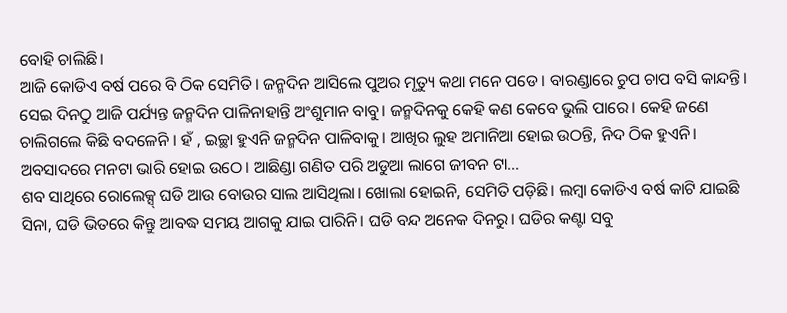ବୋହି ଚାଲିଛି।
ଆଜି କୋଡିଏ ବର୍ଷ ପରେ ବି ଠିକ ସେମିତି। ଜନ୍ମଦିନ ଆସିଲେ ପୁଅର ମୃତ୍ୟୁ କଥା ମନେ ପଡେ। ବାରଣ୍ଡାରେ ଚୁପ ଚାପ ବସି କାନ୍ଦନ୍ତି। ସେଇ ଦିନଠୁ ଆଜି ପର୍ଯ୍ୟନ୍ତ ଜନ୍ମଦିନ ପାଳିନାହାନ୍ତି ଅଂଶୁମାନ ବାବୁ। ଜନ୍ମଦିନକୁ କେହି କଣ କେବେ ଭୁଲି ପାରେ। କେହି ଜଣେ ଚାଲିଗଲେ କିଛି ବଦଳେନି । ହଁ , ଇଚ୍ଛା ହୁଏନି ଜନ୍ମଦିନ ପାଳିବାକୁ। ଆଖିର ଲୁହ ଅମାନିଆ ହୋଇ ଉଠନ୍ତି, ନିଦ ଠିକ ହୁଏନି। ଅବସାଦରେ ମନଟା ଭାରି ହୋଇ ଉଠେ। ଆଛିଣ୍ଡା ଗଣିତ ପରି ଅଡୁଆ ଲାଗେ ଜୀବନ ଟା...
ଶବ ସାଥିରେ ରୋଲେକ୍ସ୍ ଘଡି ଆଉ ବୋଉର ସାଲ ଆସିଥିଲା। ଖୋଲା ହୋଇନି, ସେମିତି ପଡ଼ିଛି। ଲମ୍ବା କୋଡିଏ ବର୍ଷ କାଟି ଯାଇଛି ସିନା, ଘଡି ଭିତରେ କିନ୍ତୁ ଆବଦ୍ଧ ସମୟ ଆଗକୁ ଯାଇ ପାରିନି। ଘଡି ବନ୍ଦ ଅନେକ ଦିନରୁ। ଘଡିର କଣ୍ଟା ସବୁ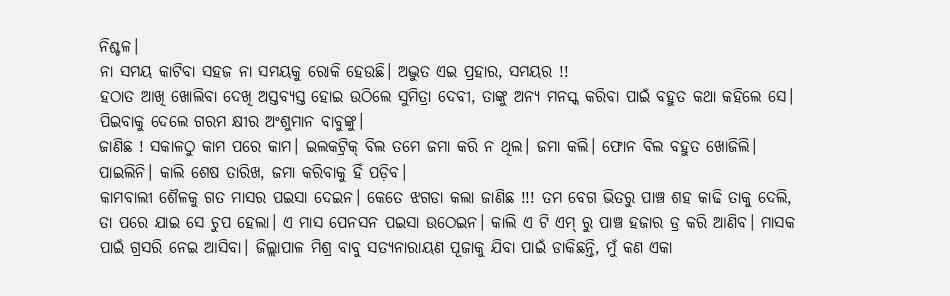ନିଶ୍ଚଳ।
ନା ସମୟ କାଟିବା ସହଜ ନା ସମୟକୁ ରୋକି ହେଉଛି। ଅଦ୍ଭୁତ ଏଇ ପ୍ରହାର, ସମୟର !!
ହଠାତ ଆଖି ଖୋଲିବା ଦେଖି ଅସ୍ତବ୍ୟସ୍ତ ହୋଇ ଉଠିଲେ ସୁମିତ୍ରା ଦେବୀ, ତାଙ୍କୁ ଅନ୍ୟ ମନସ୍କ କରିବା ପାଇଁ ବହୁତ କଥା କହିଲେ ସେ। ପିଇବାକୁ ଦେଲେ ଗରମ କ୍ଷୀର ଅଂଶୁମାନ ବାବୁଙ୍କୁ।
ଜାଣିଛ ! ସକାଳଠୁ କାମ ପରେ କାମ। ଇଲକଟ୍ରିକ୍ ବିଲ ତମେ ଜମା କରି ନ ଥିଲ। ଜମା କଲି। ଫୋନ ବିଲ ବହୁତ ଖୋଜିଲି। ପାଇଲିନି। କାଲି ଶେଷ ତାରିଖ, ଜମା କରିବାକୁ ହିଁ ପଡ଼ିବ।
କାମବାଲୀ ଶୈଳକୁ ଗତ ମାସର ପଇସା ଦେଇନ। କେତେ ଝଗଡା କଲା ଜାଣିଛ !!! ତମ ବେଗ ଭିତରୁ ପାଞ୍ଚ ଶହ କାଢି ତାକୁ ଦେଲି, ତା ପରେ ଯାଇ ସେ ଚୁପ ହେଲା। ଏ ମାସ ପେନସନ ପଇସା ଉଠେଇନ। କାଲି ଏ ଟି ଏମ୍ ରୁ ପାଞ୍ଚ ହଜାର ଡ୍ର କରି ଆଣିବ। ମାସକ ପାଇଁ ଗ୍ରସରି ନେଇ ଆସିବା। ଜିଲ୍ଲାପାଳ ମିଶ୍ର ବାବୁ ସତ୍ୟନାରାୟଣ ପୂଜାକୁ ଯିବା ପାଇଁ ଡାକିଛନ୍ତି, ମୁଁ କଣ ଏକା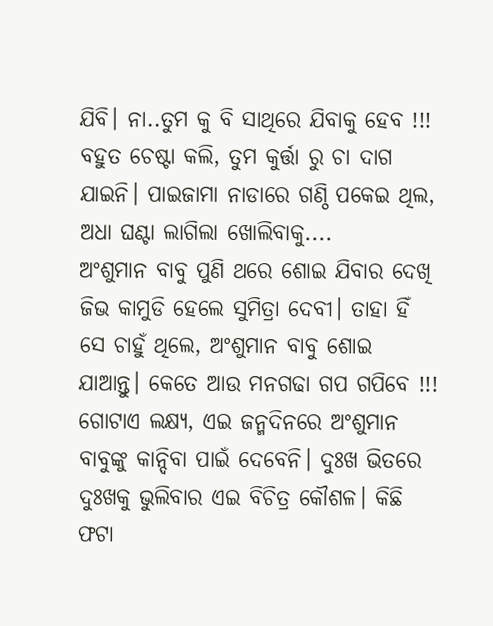ଯିବି। ନା..ତୁମ କୁ ବି ସାଥିରେ ଯିବାକୁ ହେବ !!! ବହୁତ ଚେଷ୍ଟା କଲି, ତୁମ କୁର୍ତ୍ତା ରୁ ଚା ଦାଗ ଯାଇନି। ପାଇଜାମା ନାଡାରେ ଗଣ୍ଠି ପକେଇ ଥିଲ, ଅଧା ଘଣ୍ଟା ଲାଗିଲା ଖୋଲିବାକୁ....
ଅଂଶୁମାନ ବାବୁ ପୁଣି ଥରେ ଶୋଇ ଯିବାର ଦେଖି ଜିଭ କାମୁଡି ହେଲେ ସୁମିତ୍ରା ଦେବୀ। ତାହା ହିଁ ସେ ଚାହୁଁ ଥିଲେ, ଅଂଶୁମାନ ବାବୁ ଶୋଇ ଯାଆନ୍ତୁ। କେତେ ଆଉ ମନଗଢା ଗପ ଗପିବେ !!!
ଗୋଟାଏ ଲକ୍ଷ୍ୟ, ଏଇ ଜନ୍ମଦିନରେ ଅଂଶୁମାନ ବାବୁଙ୍କୁ କାନ୍ଦିବା ପାଇଁ ଦେବେନି। ଦୁଃଖ ଭିତରେ ଦୁଃଖକୁ ଭୁଲିବାର ଏଇ ବିଚିତ୍ର କୌଶଳ। କିଛି ଫଟା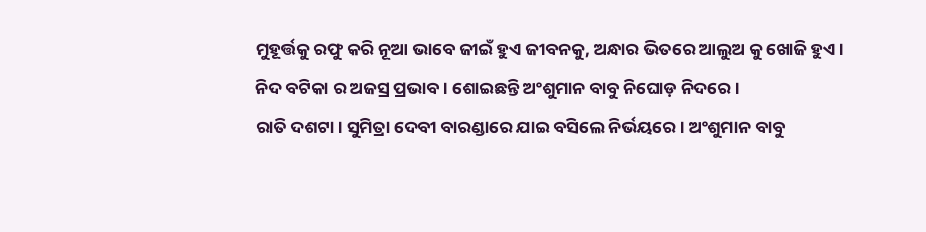ମୁହୂର୍ତ୍ତକୁ ରଫୁ କରି ନୂଆ ଭାବେ ଜୀଇଁ ହୁଏ ଜୀବନକୁ, ଅନ୍ଧାର ଭିତରେ ଆଲୁଅ କୁ ଖୋଜି ହୁଏ।
ନିଦ ବଟିକା ର ଅଜସ୍ର ପ୍ରଭାବ। ଶୋଇଛନ୍ତି ଅଂଶୁମାନ ବାବୁ ନିଘୋଡ଼ ନିଦରେ।
ରାତି ଦଶଟା। ସୁମିତ୍ରା ଦେବୀ ବାରଣ୍ଡାରେ ଯାଇ ବସିଲେ ନିର୍ଭୟରେ । ଅଂଶୁମାନ ବାବୁ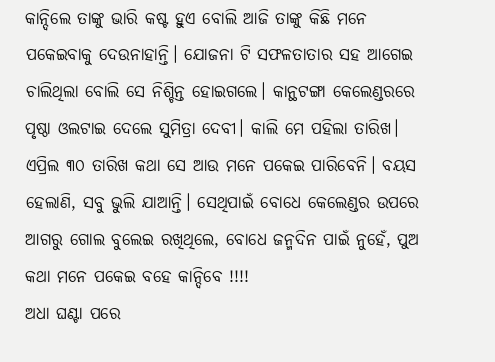କାନ୍ଦିଲେ ତାଙ୍କୁ ଭାରି କଷ୍ଟ ହୁଏ ବୋଲି ଆଜି ତାଙ୍କୁ କିଛି ମନେ ପକେଇବାକୁ ଦେଉନାହାନ୍ତି। ଯୋଜନା ଟି ସଫଳତାତାର ସହ ଆଗେଇ ଚାଲିଥିଲା ବୋଲି ସେ ନିଶ୍ଚିନ୍ତ ହୋଇଗଲେ। କାନ୍ଥଟଙ୍ଗା କେଲେଣ୍ଡରରେ ପୃଷ୍ଠା ଓଲଟାଇ ଦେଲେ ସୁମିତ୍ରା ଦେବୀ। କାଲି ମେ ପହିଲା ତାରିଖ। ଏପ୍ରିଲ ୩୦ ତାରିଖ କଥା ସେ ଆଉ ମନେ ପକେଇ ପାରିବେନି। ବୟସ ହେଲାଣି, ସବୁ ଭୁଲି ଯାଆନ୍ତି। ସେଥିପାଇଁ ବୋଧେ କେଲେଣ୍ଡର ଉପରେ ଆଗରୁ ଗୋଲ ବୁଲେଇ ରଖିଥିଲେ, ବୋଧେ ଜନ୍ମଦିନ ପାଇଁ ନୁହେଁ, ପୁଅ କଥା ମନେ ପକେଇ ବହେ କାନ୍ଦିବେ !!!!
ଅଧା ଘଣ୍ଟା ପରେ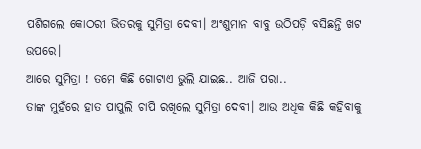ପଶିଗଲେ କୋଠରୀ ଭିତରକୁ ସୁମିତ୍ରା ଦେବୀ। ଅଂଶୁମାନ ବାବୁ ଉଠିପଡ଼ି ବସିଛନ୍ତି ଖଟ ଉପରେ।
ଆରେ ସୁମିତ୍ରା ! ତମେ କିଛି ଗୋଟାଏ ଭୁଲି ଯାଇଛ.. ଆଜି ପରା..
ତାଙ୍କ ମୁହଁରେ ହାତ ପାପୁଲି ଚାପି ରଖିଲେ ସୁମିତ୍ରା ଦେବୀ। ଆଉ ଅଧିକ କିଛି କହିବାକୁ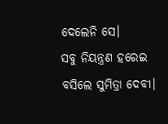ଦେଲେନି ସେ।
ସବୁ ନିୟନ୍ତ୍ରଣ ହରେଇ ବସିଲେ ସୁମିତ୍ରା ଦେବୀ।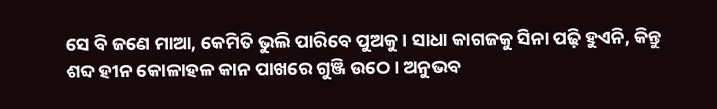ସେ ବି ଜଣେ ମାଆ, କେମିତି ଭୁଲି ପାରିବେ ପୁଅକୁ। ସାଧା କାଗଜକୁ ସିନା ପଢ଼ି ହୁଏନି, କିନ୍ତୁ ଶବ୍ଦ ହୀନ କୋଳାହଳ କାନ ପାଖରେ ଗୁଞ୍ଜି ଉଠେ। ଅନୁଭବ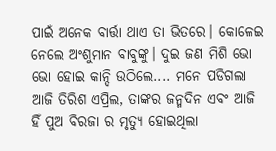ପାଇଁ ଅନେକ ବାର୍ତ୍ତା ଥାଏ ତା ଭିତରେ। କୋଳେଇ ନେଲେ ଅଂଶୁମାନ ବାବୁଙ୍କୁ। ଦୁଇ ଜଣ ମିଶି ଭୋ ଭୋ ହୋଇ କାନ୍ଦି ଉଠିଲେ.... ମନେ ପଡିଗଲା ଆଜି ତିରିଶ ଏପ୍ରିଲ, ତାଙ୍କର ଜନ୍ମଦିନ ଏବଂ ଆଜି ହିଁ ପୁଅ ବିରଜା ର ମୃତ୍ୟୁ ହୋଇଥିଲା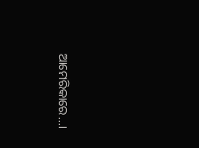ଆମେରିକାରେ...।